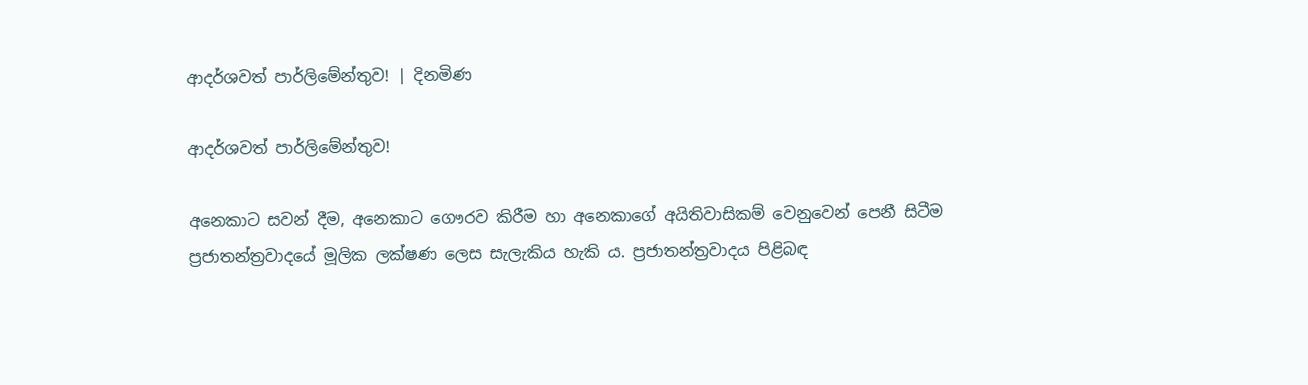ආදර්ශවත් පාර්ලිමේන්තුව! | දිනමිණ

ආදර්ශවත් පාර්ලිමේන්තුව!

අනෙකාට සවන් දීම, අනෙකාට ගෞරව කිරීම හා අනෙකාගේ අයිතිවාසිකම් වෙනුවෙන් පෙනී සිටීම ප්‍රජාතන්ත්‍රවාදයේ මූලික ලක්ෂණ ලෙස සැලැකිය හැකි ය. ප්‍රජාතන්ත්‍රවාදය පිළිබඳ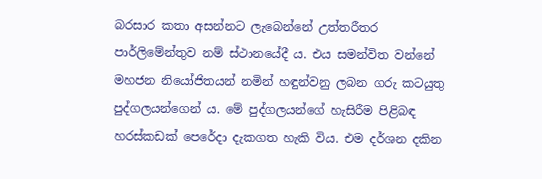බරසාර කතා අසන්නට ලැබෙන්නේ උත්තරීතර පාර්ලිමේන්තුව නම් ස්ථානයේදී ය. එය සමන්විත වන්නේ මහජන නියෝජිතයන් නමින් හඳුන්වනු ලබන ගරු කටයුතු පුද්ගලයන්ගෙන් ය. මේ පුද්ගලයන්ගේ හැසිරීම පිළිබඳ හරස්කඩක් පෙරේදා දැකගත හැකි විය. එම දර්ශන දකින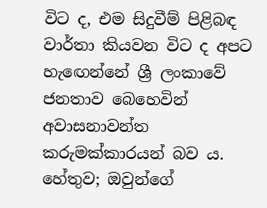විට ද, එම සිදුවීම් පිළිබඳ වාර්තා කියවන විට ද අපට හැඟෙන්නේ ශ්‍රී ලංකාවේ ජනතාව බෙහෙවින් අවාසනාවන්ත කරුමක්කාරයන් බව ය. හේතුව; ඔවුන්ගේ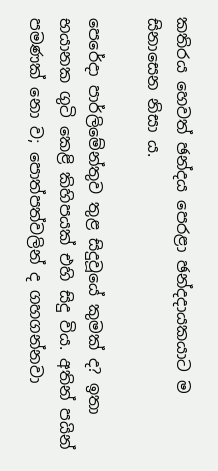කතිරය හෙවත් ඡන්දය පෙරළා ඡන්දදායකයාට ම සිනාසෙන නිසා ය.

පෙරේදා පාර්ලිමේන්තුව තුළ සිදුවූයේ කුමක් ද? ඉතා භයානක ගුටි කෙළි කිහිපයක් එහි සිදු විය. අතින් පයින් පමණක් නො ව; පොත්පත්වලින් ද ගහගන්නවා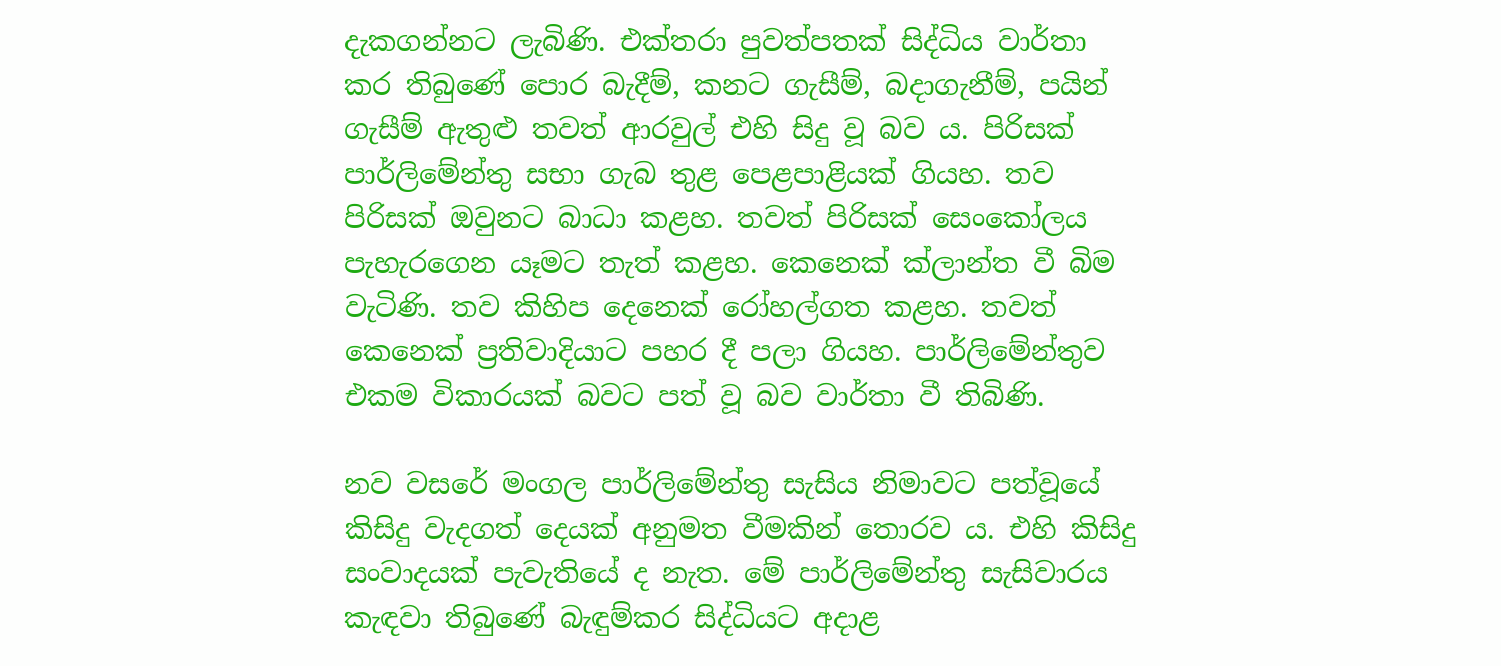දැකගන්නට ලැබිණි. එක්තරා පුවත්පතක් සිද්ධිය වාර්තා කර තිබුණේ පොර බැදීම්, කනට ගැසීම්, බදාගැනීම්, පයින් ගැසීම් ඇතුළු තවත් ආරවුල් එහි සිදු වූ බව ය. පිරිසක් පාර්ලිමේන්තු සභා ගැබ තුළ පෙළපාළියක් ගියහ. තව පිරිසක් ඔවුනට බාධා කළහ. තවත් පිරිසක් සෙංකෝලය පැහැරගෙන යෑමට තැත් කළහ. කෙනෙක් ක්ලාන්ත වී බිම වැටිණි. තව කිහිප දෙනෙක් රෝහල්ගත කළහ. තවත් කෙනෙක් ප්‍රතිවාදියාට පහර දී පලා ගියහ. පාර්ලිමේන්තුව එකම විකාරයක් බවට පත් වූ බව වාර්තා වී තිබිණි.

නව වසරේ මංගල පාර්ලිමේන්තු සැසිය නිමාවට පත්වූයේ කිසිදු වැදගත් දෙයක් අනුමත වීමකින් තොරව ය. එහි කිසිදු සංවාදයක් පැවැතියේ ද නැත. මේ පාර්ලිමේන්තු සැසිවාරය කැඳවා තිබුණේ බැඳුම්කර සිද්ධියට අදාළ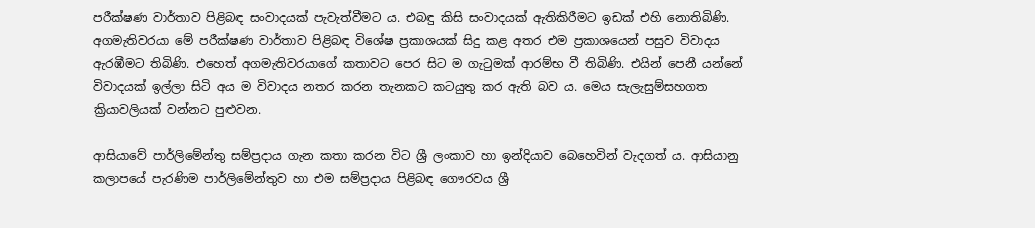පරීක්ෂණ වාර්තාව පිළිබඳ සංවාදයක් පැවැත්වීමට ය. එබඳු කිසි සංවාදයක් ඇතිකිරීමට ඉඩක් එහි නොතිබිණි. අගමැතිවරයා මේ පරීක්ෂණ වාර්තාව පිළිබඳ විශේෂ ප්‍රකාශයක් සිදු කළ අතර එම ප්‍රකාශයෙන් පසුව විවාදය ඇරඹීමට තිබිණි. එහෙත් අගමැතිවරයාගේ කතාවට පෙර සිට ම ගැටුමක් ආරම්භ වී තිබිණි. එයින් පෙනී යන්නේ විවාදයක් ඉල්ලා සිටි අය ම විවාදය නතර කරන තැනකට කටයුතු කර ඇති බව ය. මෙය සැලැසුම්සහගත ක්‍රියාවලියක් වන්නට පුළුවන.

ආසියාවේ පාර්ලිමේන්තු සම්ප්‍රදාය ගැන කතා කරන විට ශ්‍රී ලංකාව හා ඉන්දියාව බෙහෙවින් වැදගත් ය. ආසියානු කලාපයේ පැරණිම පාර්ලිමේන්තුව හා එම සම්ප්‍රදාය පිළිබඳ ගෞරවය ශ්‍රී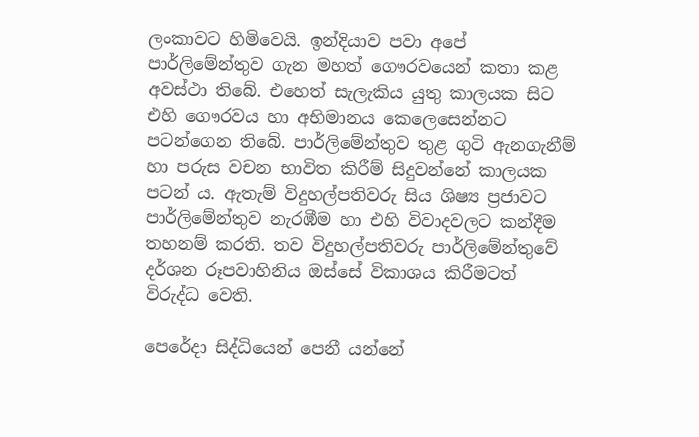ලංකාවට හිමිවෙයි. ඉන්දියාව පවා අපේ පාර්ලිමේන්තුව ගැන මහත් ගෞරවයෙන් කතා කළ අවස්ථා තිබේ. එහෙත් සැලැකිය යුතු කාලයක සිට එහි ගෞරවය හා අභිමානය කෙලෙසෙන්නට පටන්ගෙන තිබේ. පාර්ලිමේන්තුව තුළ ගුටි ඇනගැනීම් හා පරුස වචන භාවිත කිරීම් සිදුවන්නේ කාලයක පටන් ය. ඇතැම් විදුහල්පතිවරු සිය ශිෂ්‍ය ප්‍රජාවට පාර්ලිමේන්තුව නැරඹීම හා එහි විවාදවලට කන්දීම තහනම් කරති. තව විදුහල්පතිවරු පාර්ලිමේන්තුවේ දර්ශන රූපවාහිනිය ඔස්සේ විකාශය කිරීමටත් විරුද්ධ වෙති.

පෙරේදා සිද්ධියෙන් පෙනී යන්නේ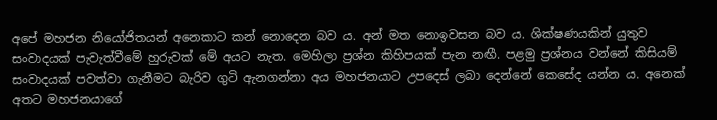අපේ මහජන නියෝජිතයන් අනෙකාට කන් නොදෙන බව ය. අන් මත නොඉවසන බව ය. ශික්ෂණයකින් යුතුව සංවාදයක් පැවැත්වීමේ හුරුවක් මේ අයට නැත. මෙහිලා ප්‍රශ්න කිහිපයක් පැන නඟී. පළමු ප්‍රශ්නය වන්නේ කිසියම් සංවාදයක් පවත්වා ගැනීමට බැරිව ගුටි ඇනගන්නා අය මහජනයාට උපදෙස් ලබා දෙන්නේ කෙසේද යන්න ය. අනෙක් අතට මහජනයාගේ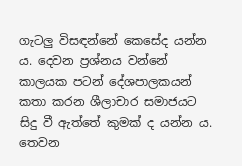ගැටලු විසඳන්නේ කෙසේද යන්න ය. දෙවන ප්‍රශ්නය වන්නේ කාලයක පටන් දේශපාලකයන් කතා කරන ශීලාචාර සමාජයට සිදු වී ඇත්තේ කුමක් ද යන්න ය. තෙවන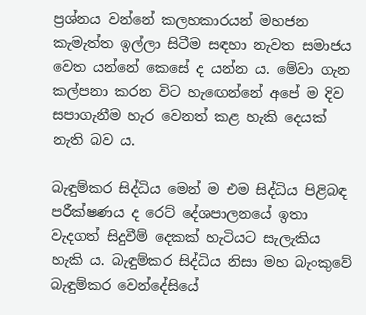ප්‍රශ්නය වන්නේ කලහකාරයන් මහජන කැමැත්ත ඉල්ලා සිටීම සඳහා නැවත සමාජය වෙත යන්නේ කෙසේ ද යන්න ය. මේවා ගැන කල්පනා කරන විට හැඟෙන්නේ අපේ ම දිව සපාගැනීම හැර වෙනත් කළ හැකි දෙයක් නැති බව ය.

බැඳුම්කර සිද්ධිය මෙන් ම එම සිද්ධිය පිළිබඳ පරීක්ෂණය ද ර‍ෙට් දේශපාලනයේ ඉතා වැදගත් සිදුවීම් දෙකක් හැටියට සැලැකිය හැකි ය. බැඳුම්කර සිද්ධිය නිසා මහ බැංකුවේ බැඳුම්කර වෙන්දේසියේ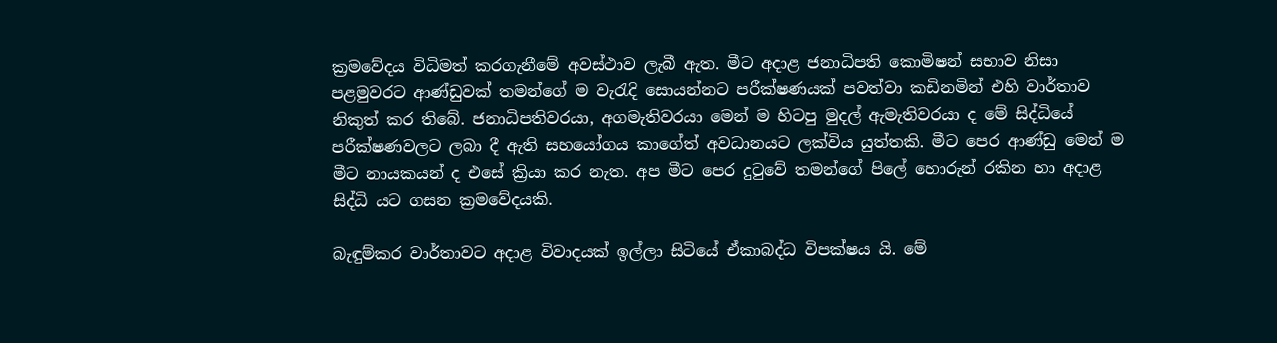ක්‍රමවේදය විධිමත් කරගැනීමේ අවස්ථාව ලැබී ඇත. මීට අදාළ ජනාධිපති කොමිෂන් සභාව නිසා පළමුවරට ආණ්ඩුවක් තමන්ගේ ම වැරැදි සොයන්නට පරීක්ෂණයක් පවත්වා කඩිනමින් එහි වාර්තාව නිකුත් කර තිබේ. ජනාධිපතිවරයා, අගමැතිවරයා මෙන් ම හිටපු මුදල් ඇමැතිවරයා ද මේ සිද්ධියේ පරීක්ෂණවලට ලබා දී ඇති සහයෝගය කාගේත් අවධානයට ලක්විය යුත්තකි. මීට පෙර ආණ්ඩු මෙන් ම මීට නායක‍යන් ද එසේ ක්‍රියා කර නැත. අප මීට පෙර දුටුවේ තමන්ගේ පිලේ හොරුන් රකින හා අදාළ සිද්ධි යට ගසන ක්‍රමවේදයකි.

බැඳුම්කර වාර්තාවට අදාළ විවාදයක් ඉල්ලා සිටියේ ඒකාබද්ධ විපක්ෂය යි. මේ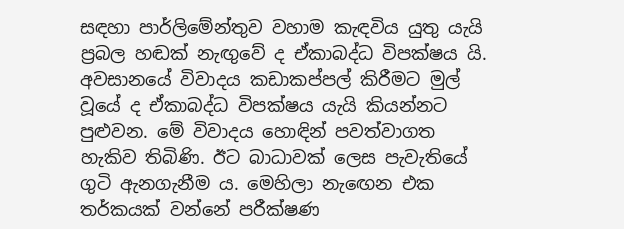සඳහා පාර්ලිමේන්තුව වහාම කැඳවිය යුතු යැයි ප්‍රබල හඬක් නැඟුවේ ද ඒකාබද්ධ විපක්ෂය යි. අවසානයේ විවාදය කඩාකප්පල් කිරීමට මුල් වූයේ ද ඒකාබද්ධ විපක්ෂය යැයි කියන්නට පුළුවන. මේ විවාදය හොඳින් පවත්වාගත හැකිව තිබිණි. ඊට බාධාවක් ලෙස පැවැතියේ ගුටි ඇනගැනීම ය. මෙහිලා නැඟෙන එක තර්කයක් වන්නේ පරීක්ෂණ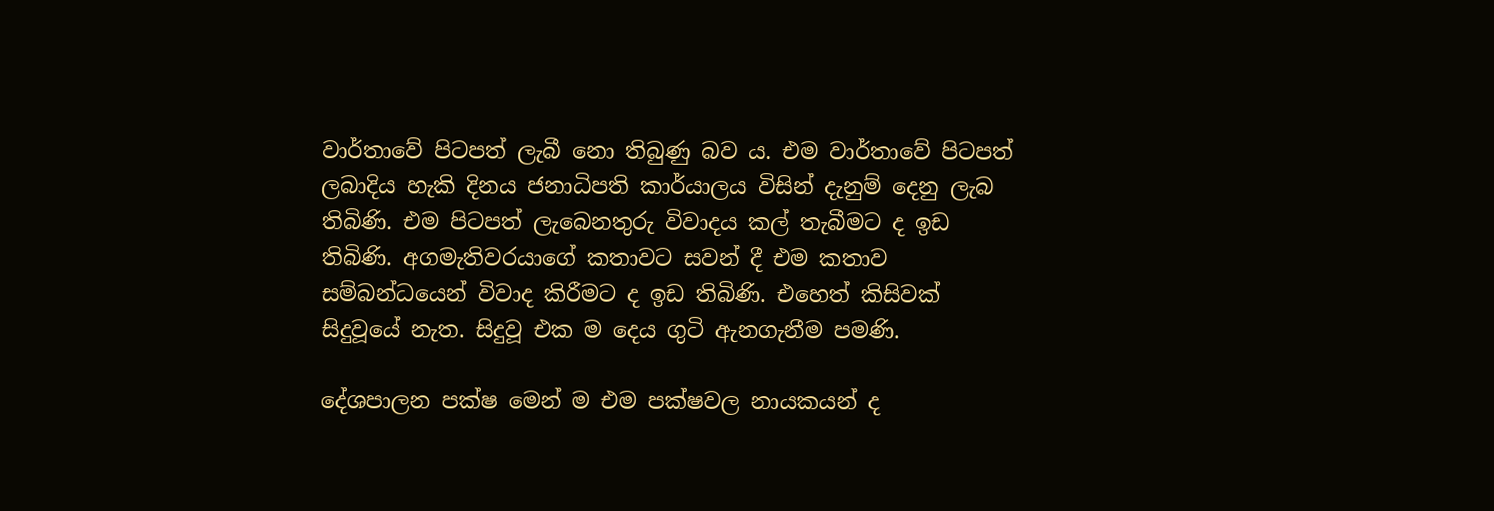වාර්තාවේ පිටපත් ලැබී නො තිබුණු බව ය. එම වාර්තාවේ පිටපත් ලබාදිය හැකි දිනය ජනාධිපති කාර්යාලය විසින් දැනුම් දෙනු ලැබ තිබිණි. එම පිටපත් ලැබෙනතුරු විවාදය කල් තැබීමට ද ඉඩ තිබිණි. අගමැතිවරයාගේ කතාවට සවන් දී එම කතාව සම්බන්ධයෙන් විවාද කිරීමට ද ඉඩ තිබිණි. එහෙත් කිසිවක් සිදුවූයේ නැත. සිදුවූ එක ම දෙය ගුටි ඇනගැනීම පමණි.

දේශපාලන පක්ෂ මෙන් ම එම පක්ෂවල නායකයන් ද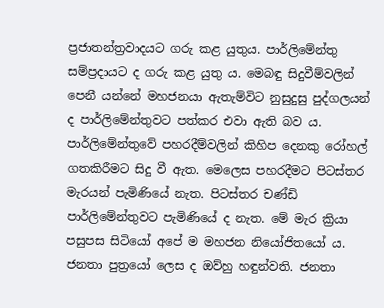ප්‍රජාතන්ත්‍රවාදයට ගරු කළ යුතුය. පාර්ලිමේන්තු සම්ප්‍රදායට ද ගරු කළ යුතු ය. මෙබඳු සිදුවීම්වලින් පෙනී යන්නේ මහජනයා ඇතැම්විට නුසුදුසු පුද්ගලයන් ද පාර්ලිමේන්තුවට පත්කර එවා ඇති බව ය. පාර්ලිමේන්තුවේ පහරදීම්වලින් කිහිප දෙනකු රෝහල් ගතකිරීමට සිදු වී ඇත. මෙලෙස පහරදීමට පිටස්තර මැරයන් පැමිණියේ නැත. පිටස්තර චණ්ඩි පාර්ලිමේන්තුවට පැමිණියේ ද නැත. මේ මැර ක්‍රියා පසුපස සිටියෝ අපේ ම මහජන නියෝජිතයෝ ය. ජනතා පුත්‍රයෝ ලෙස ද ඔව්හු හඳුන්වති. ජනතා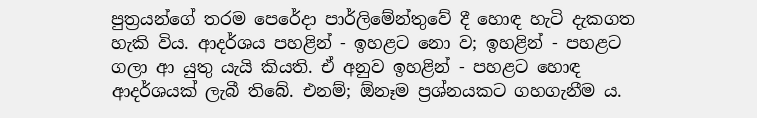පුත්‍රයන්ගේ තරම පෙරේදා පාර්ලිමේන්තුවේ දී හොඳ හැටි දැකගත හැකි විය. ආදර්ශය පහළින් - ඉහළට නො ව; ඉහළින් - පහළට ගලා ආ යුතු යැයි කියති. ඒ අනුව ඉහළින් - පහළට හොඳ ආදර්ශයක් ලැබී තිබේ. එනම්; ඕනෑම ප්‍රශ්නයකට ගහගැනීම ය.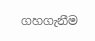ගහගැනීම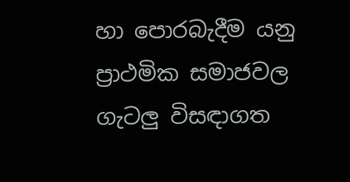හා පොරබැදීම යනු ප්‍රාථමික සමාජවල ගැටලු විසඳාගත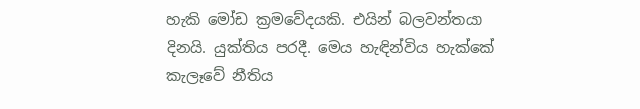හැකි මෝඩ ක්‍රමවේදයකි. එයින් බලවන්තයා දිනයි. යුක්තිය පරදී. මෙය හැඳින්විය හැක්කේ කැලෑවේ නීතිය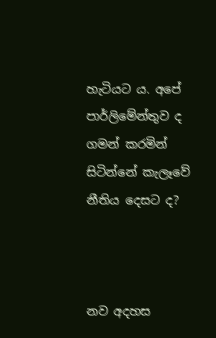හැටියට ය. අපේ පාර්ලිමේන්තුව ද ගමන් කරමින් සිටින්නේ කැලෑවේ නීතිය දෙසට ද?



නව අදහස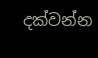දක්වන්න